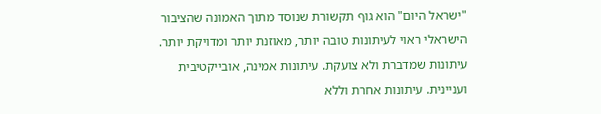"ישראל היום" הוא גוף תקשורת שנוסד מתוך האמונה שהציבור הישראלי ראוי לעיתונות טובה יותר, מאוזנת יותר ומדויקת יותר. עיתונות שמדברת ולא צועקת. עיתונות אמינה, אובייקטיבית ועניינית. עיתונות אחרת וללא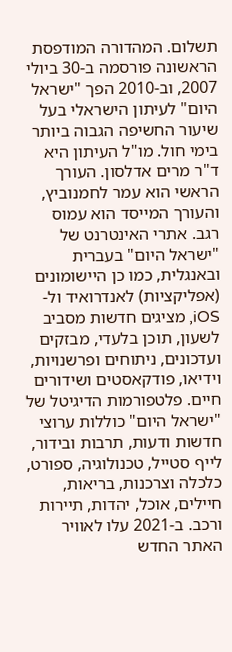תשלום. המהדורה המודפסת הראשונה פורסמה ב-30 ביולי 2007, וב-2010 הפך "ישראל היום" לעיתון הישראלי בעל שיעור החשיפה הגבוה ביותר בימי חול. מו"ל העיתון היא ד"ר מרים אדלסון. העורך הראשי הוא עמר לחמנוביץ, והעורך המייסד הוא עמוס רגב. אתרי האינטרנט של "ישראל היום" בעברית ובאנגלית, כמו כן היישומונים (אפליקציות) לאנדרואיד ול-iOS, מציגים חדשות מסביב לשעון, תוכן בלעדי, מבזקים ועדכונים, ניתוחים ופרשנויות, וידיאו, פודקאסטים ושידורים חיים. פלטפורמות הדיגיטל של "ישראל היום" כוללות ערוצי חדשות ודעות, תרבות ובידור, לייף סטייל, טכנולוגיה, ספורט, כלכלה וצרכנות, בריאות, חיילים, אוכל, יהדות, תיירות ורכב. ב-2021 עלו לאוויר האתר החדש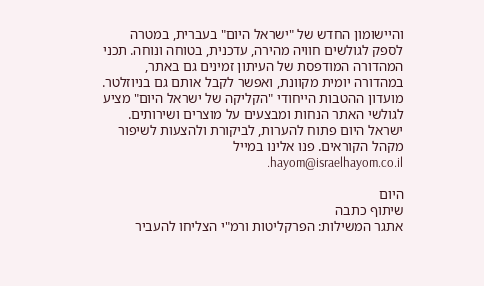והיישומון החדש של "ישראל היום" בעברית, במטרה לספק לגולשים חוויה מהירה, עדכנית, בטוחה ונוחה. תכני המהדורה המודפסת של העיתון זמינים גם באתר, במהדורה יומית מקוונת, ואפשר לקבל אותם גם בניוזלטר. מועדון ההטבות הייחודי "הקליקה של ישראל היום" מציע לגולשי האתר הנחות ומבצעים על מוצרים ושירותים. ישראל היום פתוח להערות, לביקורת ולהצעות לשיפור מקהל הקוראים. פנו אלינו במייל hayom@israelhayom.co.il.

היום
שיתוף כתבה
אתגר המשילות: הפרקליטות ורמ"י הצליחו להעביר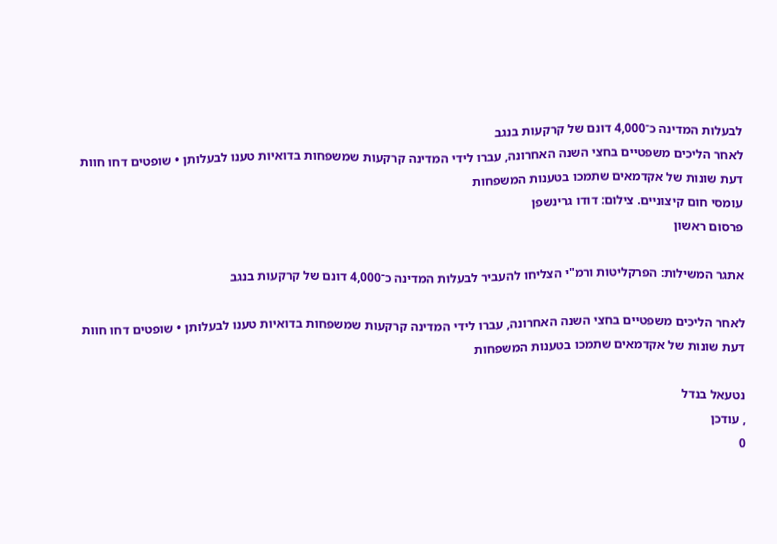לבעלות המדינה כ־4,000 דונם של קרקעות בנגב
לאחר הליכים משפטיים בחצי השנה האחרונה, עברו לידי המדינה קרקעות שמשפחות בדואיות טענו לבעלותן • שופטים דחו חוות דעת שונות של אקדמאים שתמכו בטענות המשפחות
עומסי חום קיצוניים. צילום: דודו גרינשפן
פרסום ראשון

אתגר המשילות: הפרקליטות ורמ"י הצליחו להעביר לבעלות המדינה כ־4,000 דונם של קרקעות בנגב

לאחר הליכים משפטיים בחצי השנה האחרונה, עברו לידי המדינה קרקעות שמשפחות בדואיות טענו לבעלותן • שופטים דחו חוות דעת שונות של אקדמאים שתמכו בטענות המשפחות

נטעאל בנדל
, עודכן
0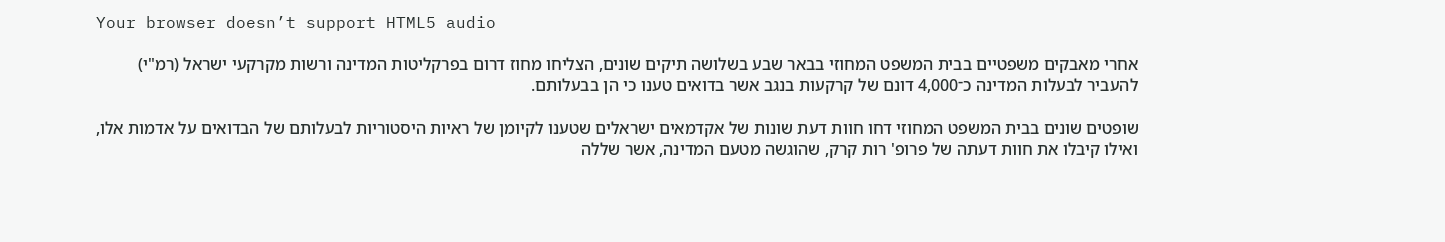Your browser doesn’t support HTML5 audio

אחרי מאבקים משפטיים בבית המשפט המחוזי בבאר שבע בשלושה תיקים שונים, הצליחו מחוז דרום בפרקליטות המדינה ורשות מקרקעי ישראל (רמ"י) להעביר לבעלות המדינה כ־4,000 דונם של קרקעות בנגב אשר בדואים טענו כי הן בבעלותם.

שופטים שונים בבית המשפט המחוזי דחו חוות דעת שונות של אקדמאים ישראלים שטענו לקיומן של ראיות היסטוריות לבעלותם של הבדואים על אדמות אלו, ואילו קיבלו את חוות דעתה של פרופ' רות קרק, שהוגשה מטעם המדינה, אשר שללה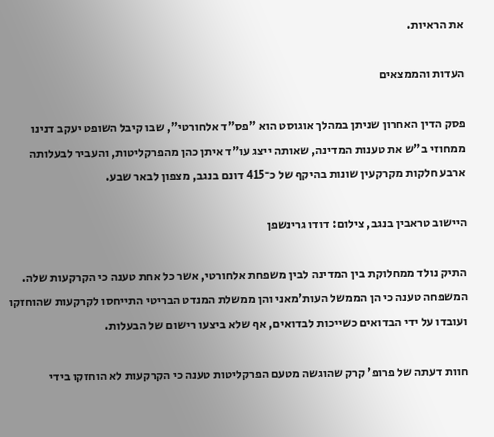את הראיות.

העדות והממצאים

פסק הדין האחרון שניתן במהלך אוגוסט הוא "פס"ד אלחורטי", שבו קיבל השופט יעקב דנינו ממחוזי ב"ש את טענות המדינה, שאותה ייצג עו"ד איתן כהן מהפרקליטות, והעביר לבעלותה ארבע חלקות מקרקעין שונות בהיקף של כ־415 דונם בנגב, מצפון לבאר שבע.

היישוב טראבין בנגב, צילום: דודו גרינשפן

התיק נולד ממחלוקת בין המדינה לבין משפחת אלחורטי, אשר כל אחת טענה כי הקרקעות שלה. המשפחה טענה כי הן הממשל העות'מאני והן ממשלת המנדט הבריטי התייחסו לקרקעות שהוחזקו ועובדו על ידי הבדואים כשייכות לבדואים, אף שלא ביצעו רישום של הבעלות.

חוות דעתה של פרופ' קרק שהוגשה מטעם הפרקליטות טענה כי הקרקעות לא הוחזקו בידי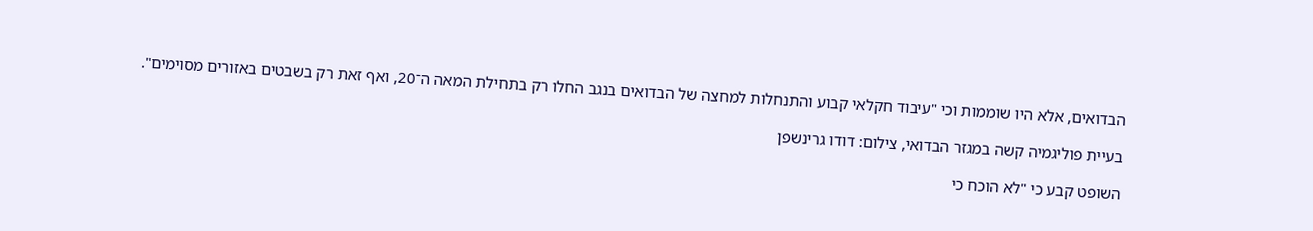הבדואים, אלא היו שוממות וכי "עיבוד חקלאי קבוע והתנחלות למחצה של הבדואים בנגב החלו רק בתחילת המאה ה־20, ואף זאת רק בשבטים באזורים מסוימים".

בעיית פוליגמיה קשה במגזר הבדואי, צילום: דודו גרינשפן

השופט קבע כי "לא הוכח כי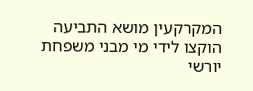המקרקעין מושא התביעה הוקצו לידי מי מבני משפחת יורשי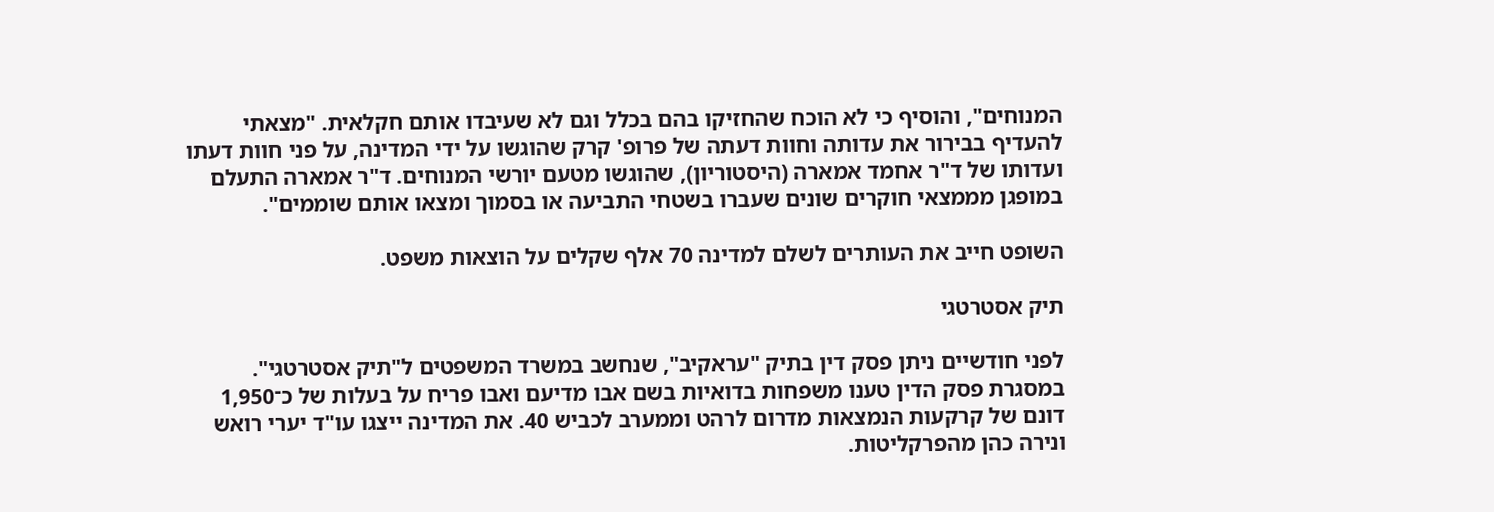המנוחים", והוסיף כי לא הוכח שהחזיקו בהם בכלל וגם לא שעיבדו אותם חקלאית. "מצאתי להעדיף בבירור את עדותה וחוות דעתה של פרופ' קרק שהוגשו על ידי המדינה, על פני חוות דעתו ועדותו של ד"ר אחמד אמארה (היסטוריון), שהוגשו מטעם יורשי המנוחים. ד"ר אמארה התעלם במופגן מממצאי חוקרים שונים שעברו בשטחי התביעה או בסמוך ומצאו אותם שוממים".

השופט חייב את העותרים לשלם למדינה 70 אלף שקלים על הוצאות משפט.

תיק אסטרטגי

לפני חודשיים ניתן פסק דין בתיק "עראקיב", שנחשב במשרד המשפטים ל"תיק אסטרטגי". במסגרת פסק הדין טענו משפחות בדואיות בשם אבו מדיעם ואבו פריח על בעלות של כ־1,950 דונם של קרקעות הנמצאות מדרום לרהט וממערב לכביש 40. את המדינה ייצגו עו"ד יערי רואש ונירה כהן מהפרקליטות.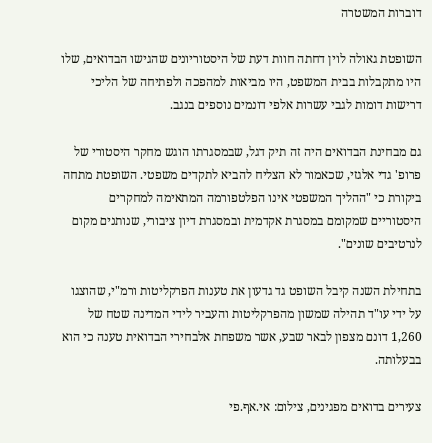דוברות המשטרה

השופטת גאולה לוין דחתה חוות דעת של היסטוריונים שהגישו הבדואים, שלו היו מתקבלות בבית המשפט, היו מביאות למהפכה ולפתיחה של הליכי דרישות דומות לגבי עשרות אלפי דונמים נוספים בנגב.

גם מבחינת הבדואים היה זה תיק דגל, שבמסגרתו הוגש מחקר היסטורי של פרופ' גדי אלגזי, שכאמור לא הצליח להביא לתקדים משפטי. השופטת מתחה ביקורת כי "ההליך המשפטי אינו הפלטפורמה המתאימה למחקרים היסטוריים שמקומם במסגרת אקדמית ובמסגרת דיון ציבורי, שנותנים מקום לנרטיבים שונים".

בתחילת השנה קיבל השופט גד גדעון את טענות הפרקליטות ורמ"י, שהוצגו על ידי עו"ד תהילה שמשון מהפרקליטות והעביר לידי המדינה שטח של 1,260 דונם מצפון לבאר שבע, אשר משפחת אלבחירי הבדואית טענה כי הוא בבעלותה.

צעירים בדואים מפגינים, צילום: אי.אף.פי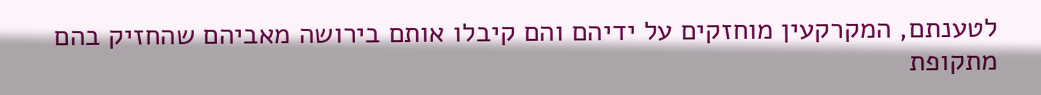לטענתם, המקרקעין מוחזקים על ידיהם והם קיבלו אותם בירושה מאביהם שהחזיק בהם מתקופת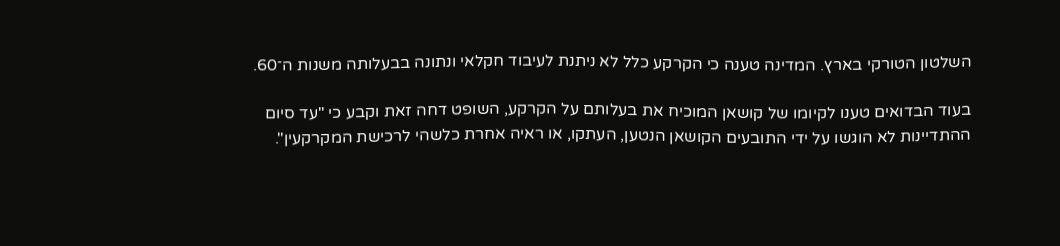השלטון הטורקי בארץ. המדינה טענה כי הקרקע כלל לא ניתנת לעיבוד חקלאי ונתונה בבעלותה משנות ה־60.

בעוד הבדואים טענו לקיומו של קושאן המוכיח את בעלותם על הקרקע, השופט דחה זאת וקבע כי "עד סיום ההתדיינות לא הוגשו על ידי התובעים הקושאן הנטען, העתקו, או ראיה אחרת כלשהי לרכישת המקרקעין".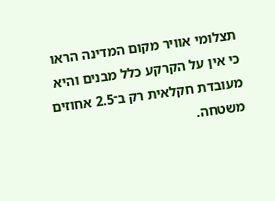תצלומי אוויר מקום המדינה הראו כי אין על הקרקע כלל מבנים והיא מעובדת חקלאית רק ב־2.5 אחוזים משטחה.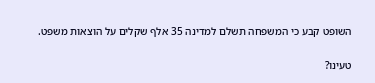השופט קבע כי המשפחה תשלם למדינה 35 אלף שקלים על הוצאות משפט.

טעינו?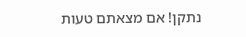נתקן! אם מצאתם טעות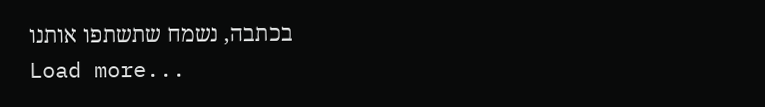בכתבה, נשמח שתשתפו אותנו
Load more...